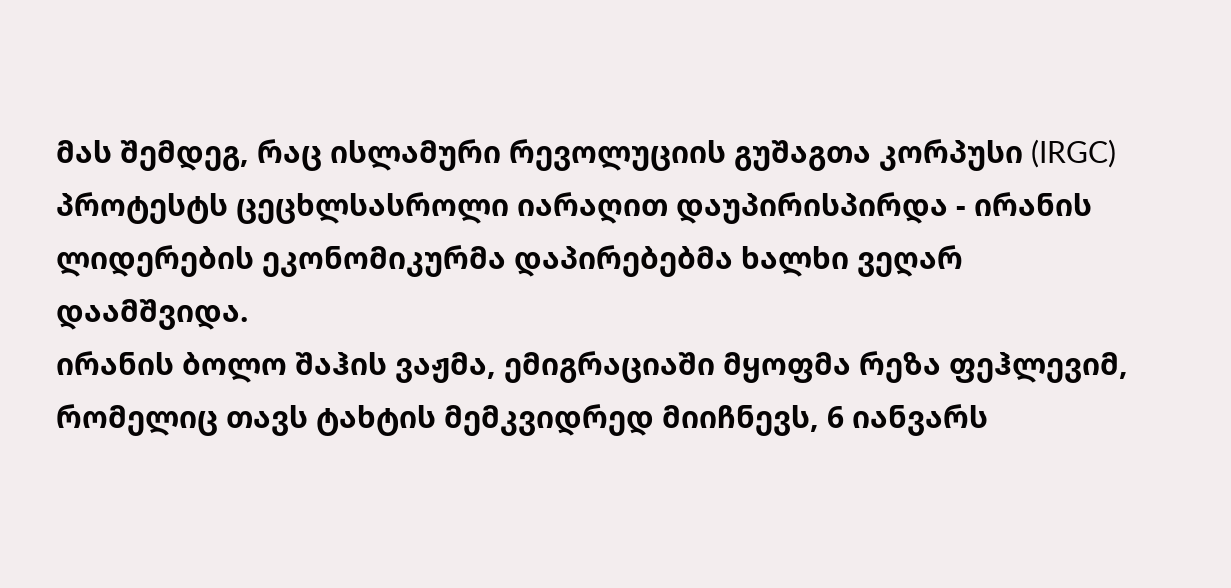მას შემდეგ, რაც ისლამური რევოლუციის გუშაგთა კორპუსი (IRGC) პროტესტს ცეცხლსასროლი იარაღით დაუპირისპირდა - ირანის ლიდერების ეკონომიკურმა დაპირებებმა ხალხი ვეღარ დაამშვიდა.
ირანის ბოლო შაჰის ვაჟმა, ემიგრაციაში მყოფმა რეზა ფეჰლევიმ, რომელიც თავს ტახტის მემკვიდრედ მიიჩნევს, 6 იანვარს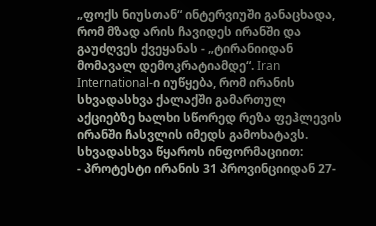„ფოქს ნიუსთან“ ინტერვიუში განაცხადა, რომ მზად არის ჩავიდეს ირანში და გაუძღვეს ქვეყანას - „ტირანიიდან მომავალ დემოკრატიამდე“. Iran International-ი იუწყება, რომ ირანის სხვადასხვა ქალაქში გამართულ აქციებზე ხალხი სწორედ რეზა ფეჰლევის ირანში ჩასვლის იმედს გამოხატავს.
სხვადასხვა წყაროს ინფორმაციით:
- პროტესტი ირანის 31 პროვინციიდან 27-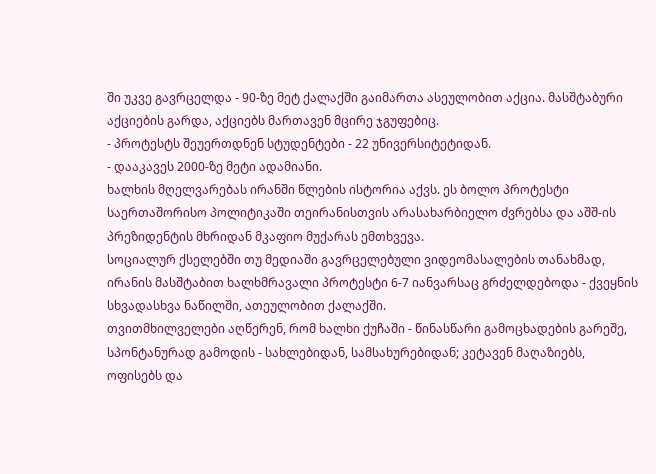ში უკვე გავრცელდა - 90-ზე მეტ ქალაქში გაიმართა ასეულობით აქცია. მასშტაბური აქციების გარდა, აქციებს მართავენ მცირე ჯგუფებიც.
- პროტესტს შეუერთდნენ სტუდენტები - 22 უნივერსიტეტიდან.
- დააკავეს 2000-ზე მეტი ადამიანი.
ხალხის მღელვარებას ირანში წლების ისტორია აქვს. ეს ბოლო პროტესტი საერთაშორისო პოლიტიკაში თეირანისთვის არასახარბიელო ძვრებსა და აშშ-ის პრეზიდენტის მხრიდან მკაფიო მუქარას ემთხვევა.
სოციალურ ქსელებში თუ მედიაში გავრცელებული ვიდეომასალების თანახმად, ირანის მასშტაბით ხალხმრავალი პროტესტი 6-7 იანვარსაც გრძელდებოდა - ქვეყნის სხვადასხვა ნაწილში, ათეულობით ქალაქში.
თვითმხილველები აღწერენ, რომ ხალხი ქუჩაში - წინასწარი გამოცხადების გარეშე, სპონტანურად გამოდის - სახლებიდან, სამსახურებიდან; კეტავენ მაღაზიებს, ოფისებს და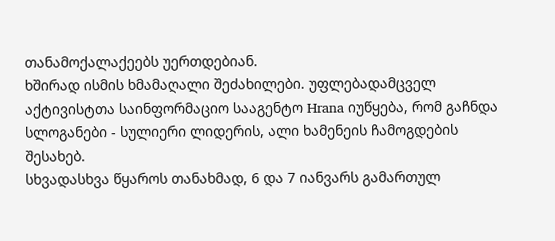თანამოქალაქეებს უერთდებიან.
ხშირად ისმის ხმამაღალი შეძახილები. უფლებადამცველ აქტივისტთა საინფორმაციო სააგენტო Hrana იუწყება, რომ გაჩნდა სლოგანები - სულიერი ლიდერის, ალი ხამენეის ჩამოგდების შესახებ.
სხვადასხვა წყაროს თანახმად, 6 და 7 იანვარს გამართულ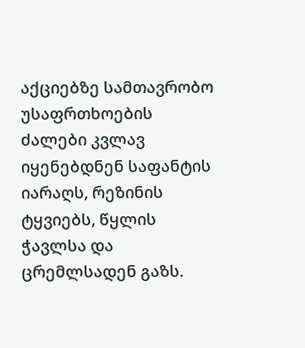აქციებზე სამთავრობო უსაფრთხოების ძალები კვლავ იყენებდნენ საფანტის იარაღს, რეზინის ტყვიებს, წყლის ჭავლსა და ცრემლსადენ გაზს.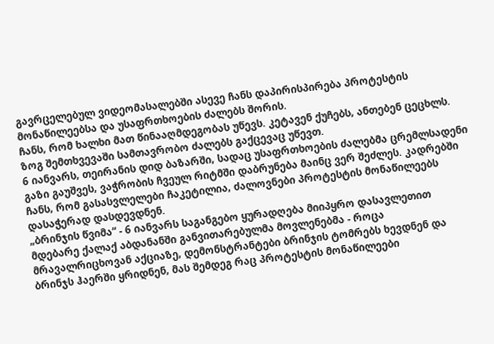გავრცელებულ ვიდეომასალებში ასევე ჩანს დაპირისპირება პროტესტის მონაწილეებსა და უსაფრთხოების ძალებს შორის.
ჩანს, რომ ხალხი მათ წინააღმდეგობას უწევს. კეტავენ ქუჩებს, ანთებენ ცეცხლს.
ზოგ შემთხვევაში სამთავრობო ძალებს გაქცევაც უწევთ.
6 იანვარს, თეირანის დიდ ბაზარში, სადაც უსაფრთხოების ძალებმა ცრემლსადენი გაზი გაუშვეს, ვაჭრობის ჩვეულ რიტმში დაბრუნება მაინც ვერ შეძლეს. კადრებში ჩანს, რომ გასასვლელები ჩაკეტილია, ძალოვნები პროტესტის მონაწილეებს დასაჭერად დასდევდნენ.
„ბრინჯის წვიმა“ - 6 იანვარს საგანგებო ყურადღება მიიპყრო დასავლეთით მდებარე ქალაქ აბდანანში განვითარებულმა მოვლენებმა - როცა მრავალრიცხოვან აქციაზე, დემონსტრანტები ბრინჯის ტომრებს ხევდნენ და ბრინჯს ჰაერში ყრიდნენ, მას შემდეგ რაც პროტესტის მონაწილეები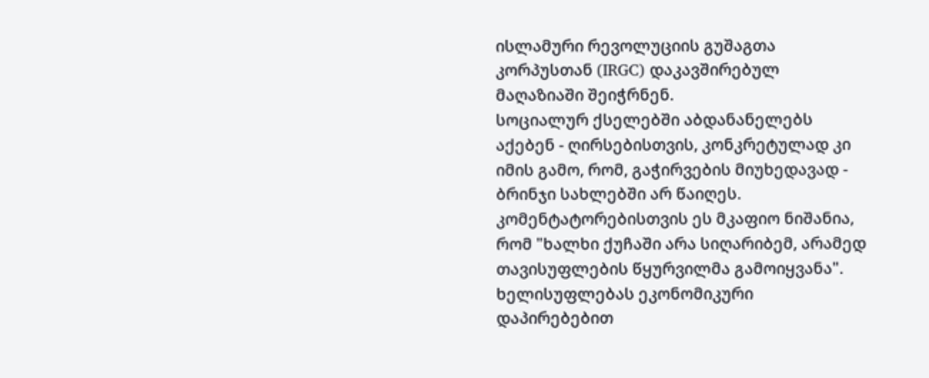ისლამური რევოლუციის გუშაგთა კორპუსთან (IRGC) დაკავშირებულ მაღაზიაში შეიჭრნენ.
სოციალურ ქსელებში აბდანანელებს აქებენ - ღირსებისთვის, კონკრეტულად კი იმის გამო, რომ, გაჭირვების მიუხედავად - ბრინჯი სახლებში არ წაიღეს. კომენტატორებისთვის ეს მკაფიო ნიშანია, რომ "ხალხი ქუჩაში არა სიღარიბემ, არამედ თავისუფლების წყურვილმა გამოიყვანა".
ხელისუფლებას ეკონომიკური დაპირებებით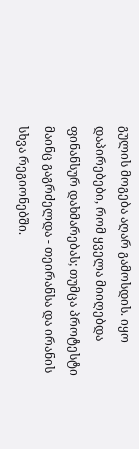გულის მოგება აღარ გამოსდის. იყო დაპირებები, რომ ყველა მიიღებდა ფინანსურ დახმარებას; თუმცა პროტესტი მაინც გაგრძელდა - თეირანსა და ირანის სხვა რეგიონებში.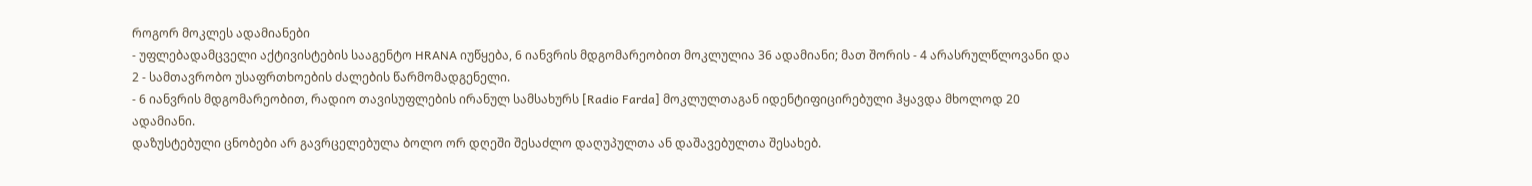როგორ მოკლეს ადამიანები
- უფლებადამცველი აქტივისტების სააგენტო HRANA იუწყება, 6 იანვრის მდგომარეობით მოკლულია 36 ადამიანი; მათ შორის - 4 არასრულწლოვანი და 2 - სამთავრობო უსაფრთხოების ძალების წარმომადგენელი.
- 6 იანვრის მდგომარეობით, რადიო თავისუფლების ირანულ სამსახურს [Radio Farda] მოკლულთაგან იდენტიფიცირებული ჰყავდა მხოლოდ 20 ადამიანი.
დაზუსტებული ცნობები არ გავრცელებულა ბოლო ორ დღეში შესაძლო დაღუპულთა ან დაშავებულთა შესახებ.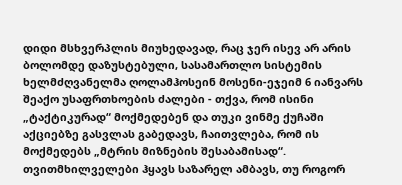დიდი მსხვერპლის მიუხედავად, რაც ჯერ ისევ არ არის ბოლომდე დაზუსტებული, სასამართლო სისტემის ხელმძღვანელმა ღოლამჰოსეინ მოსენი-ეჯეიმ 6 იანვარს შეაქო უსაფრთხოების ძალები - თქვა, რომ ისინი „ტაქტიკურად“ მოქმედებენ და თუკი ვინმე ქუჩაში აქციებზე გასვლას გაბედავს, ჩაითვლება, რომ ის მოქმედებს „მტრის მიზნების შესაბამისად“.
თვითმხილველები ჰყავს საზარელ ამბავს, თუ როგორ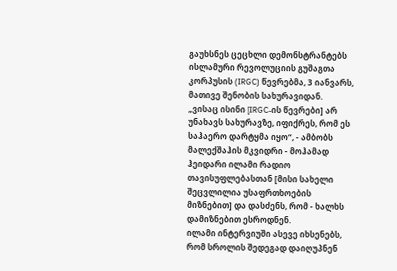გაუხსნეს ცეცხლი დემონსტრანტებს ისლამური რევოლუციის გუშაგთა კორპუსის (IRGC) წევრებმა, 3 იანვარს, მათივე შენობის სახურავიდან.
„ვისაც ისინი [IRGC-ის წევრები] არ უნახავს სახურავზე, იფიქრეს, რომ ეს საჰაერო დარტყმა იყო“, - ამბობს მალექშაჰის მკვიდრი - მოჰამად ჰეიდარი ილამი რადიო თავისუფლებასთან [მისი სახელი შეცვლილია უსაფრთხოების მიზნებით] და დასძენს, რომ - ხალხს დამიზნებით ესროდნენ.
ილამი ინტერვიუში ასევე იხსენებს, რომ სროლის შედეგად დაიღუპნენ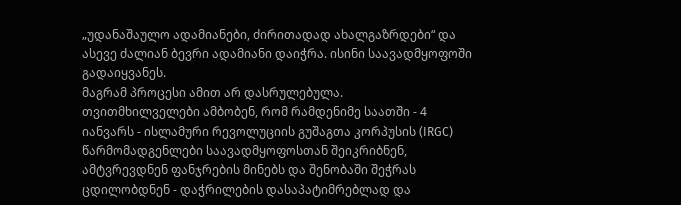„უდანაშაულო ადამიანები, ძირითადად ახალგაზრდები“ და ასევე ძალიან ბევრი ადამიანი დაიჭრა. ისინი საავადმყოფოში გადაიყვანეს.
მაგრამ პროცესი ამით არ დასრულებულა.
თვითმხილველები ამბობენ, რომ რამდენიმე საათში - 4 იანვარს - ისლამური რევოლუციის გუშაგთა კორპუსის (IRGC) წარმომადგენლები საავადმყოფოსთან შეიკრიბნენ, ამტვრევდნენ ფანჯრების მინებს და შენობაში შეჭრას ცდილობდნენ - დაჭრილების დასაპატიმრებლად და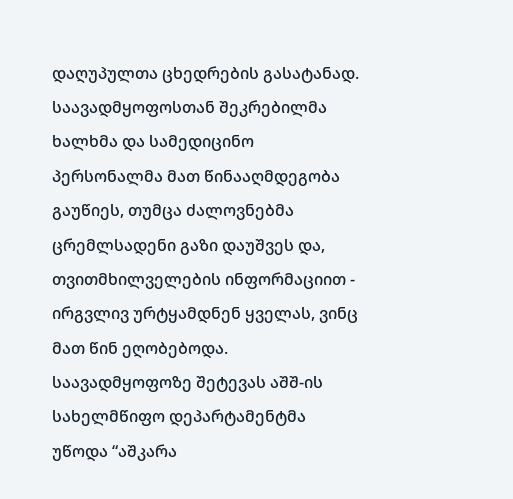დაღუპულთა ცხედრების გასატანად.
საავადმყოფოსთან შეკრებილმა ხალხმა და სამედიცინო პერსონალმა მათ წინააღმდეგობა გაუწიეს, თუმცა ძალოვნებმა ცრემლსადენი გაზი დაუშვეს და, თვითმხილველების ინფორმაციით - ირგვლივ ურტყამდნენ ყველას, ვინც მათ წინ ეღობებოდა.
საავადმყოფოზე შეტევას აშშ-ის სახელმწიფო დეპარტამენტმა უწოდა “აშკარა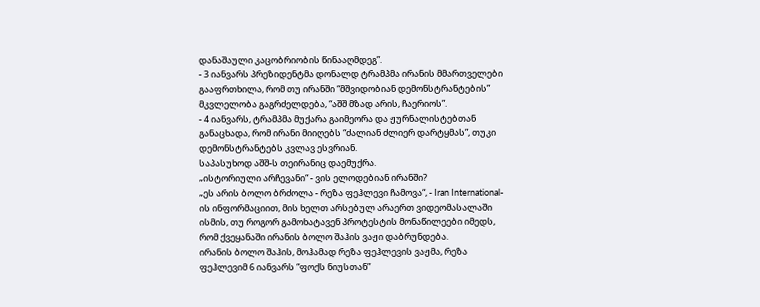დანაშაული კაცობრიობის წინააღმდეგ”.
- 3 იანვარს პრეზიდენტმა დონალდ ტრამპმა ირანის მმართველები გააფრთხილა, რომ თუ ირანში “მშვიდობიან დემონსტრანტების” მკვლელობა გაგრძელდება, “აშშ მზად არის, ჩაერიოს”.
- 4 იანვარს, ტრამპმა მუქარა გაიმეორა და ჟურნალისტებთან განაცხადა, რომ ირანი მიიღებს “ძალიან ძლიერ დარტყმას”, თუკი დემონსტრანტებს კვლავ ესვრიან.
საპასუხოდ აშშ-ს თეირანიც დაემუქრა.
„ისტორიული არჩევანი“ - ვის ელოდებიან ირანში?
„ეს არის ბოლო ბრძოლა - რეზა ფეჰლევი ჩამოვა“, - Iran International-ის ინფორმაციით, მის ხელთ არსებულ არაერთ ვიდეომასალაში ისმის, თუ როგორ გამოხატავენ პროტესტის მონაწილეები იმედს, რომ ქვეყანაში ირანის ბოლო შაჰის ვაჟი დაბრუნდება.
ირანის ბოლო შაჰის, მოჰამად რეზა ფეჰლევის ვაჟმა, რეზა ფეჰლევიმ 6 იანვარს “ფოქს ნიუსთან”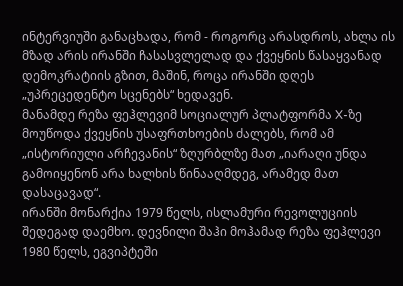ინტერვიუში განაცხადა, რომ - როგორც არასდროს, ახლა ის მზად არის ირანში ჩასასვლელად და ქვეყნის წასაყვანად დემოკრატიის გზით, მაშინ, როცა ირანში დღეს „უპრეცედენტო სცენებს“ ხედავენ.
მანამდე რეზა ფეჰლევიმ სოციალურ პლატფორმა X-ზე მოუწოდა ქვეყნის უსაფრთხოების ძალებს, რომ ამ „ისტორიული არჩევანის“ ზღურბლზე მათ „იარაღი უნდა გამოიყენონ არა ხალხის წინააღმდეგ, არამედ მათ დასაცავად“.
ირანში მონარქია 1979 წელს, ისლამური რევოლუციის შედეგად დაემხო. დევნილი შაჰი მოჰამად რეზა ფეჰლევი 1980 წელს, ეგვიპტეში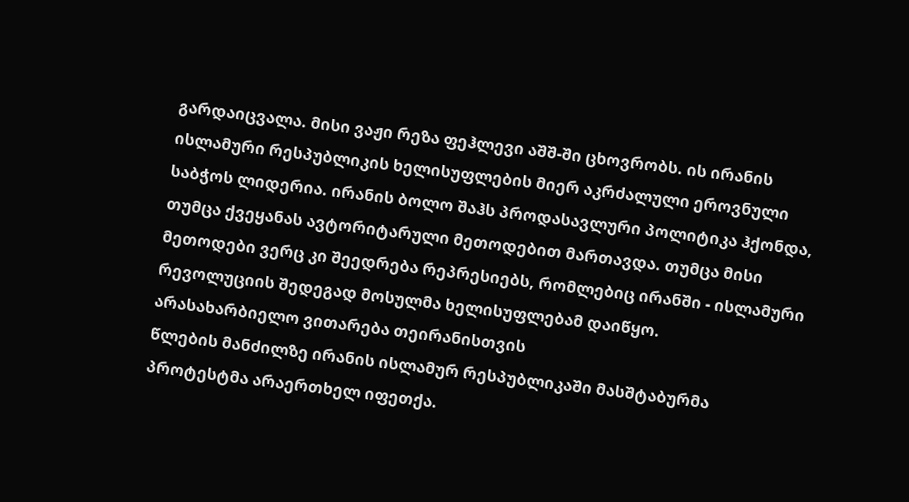გარდაიცვალა. მისი ვაჟი რეზა ფეჰლევი აშშ-ში ცხოვრობს. ის ირანის ისლამური რესპუბლიკის ხელისუფლების მიერ აკრძალული ეროვნული საბჭოს ლიდერია. ირანის ბოლო შაჰს პროდასავლური პოლიტიკა ჰქონდა, თუმცა ქვეყანას ავტორიტარული მეთოდებით მართავდა. თუმცა მისი მეთოდები ვერც კი შეედრება რეპრესიებს, რომლებიც ირანში - ისლამური რევოლუციის შედეგად მოსულმა ხელისუფლებამ დაიწყო.
არასახარბიელო ვითარება თეირანისთვის
წლების მანძილზე ირანის ისლამურ რესპუბლიკაში მასშტაბურმა პროტესტმა არაერთხელ იფეთქა.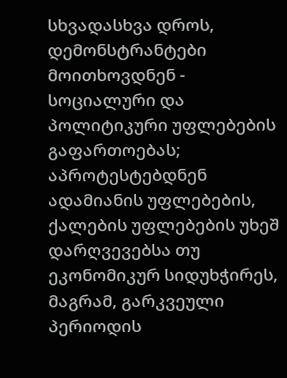სხვადასხვა დროს, დემონსტრანტები მოითხოვდნენ - სოციალური და პოლიტიკური უფლებების გაფართოებას; აპროტესტებდნენ ადამიანის უფლებების, ქალების უფლებების უხეშ დარღვევებსა თუ ეკონომიკურ სიდუხჭირეს, მაგრამ, გარკვეული პერიოდის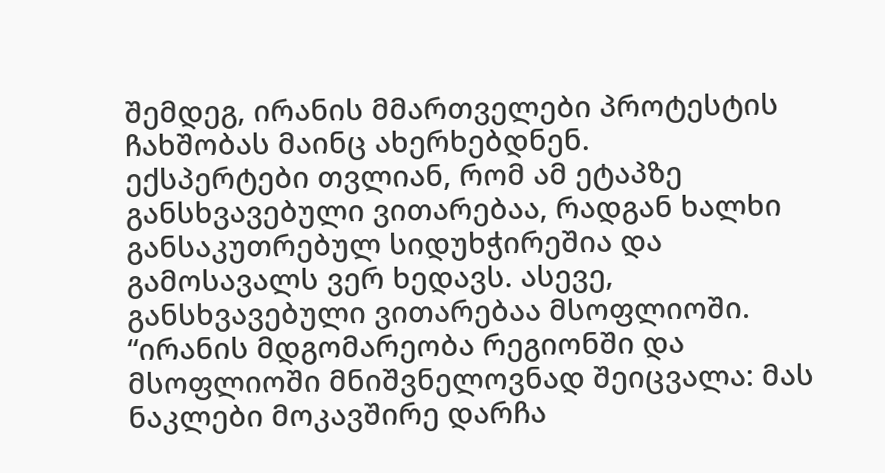შემდეგ, ირანის მმართველები პროტესტის ჩახშობას მაინც ახერხებდნენ.
ექსპერტები თვლიან, რომ ამ ეტაპზე განსხვავებული ვითარებაა, რადგან ხალხი განსაკუთრებულ სიდუხჭირეშია და გამოსავალს ვერ ხედავს. ასევე, განსხვავებული ვითარებაა მსოფლიოში.
“ირანის მდგომარეობა რეგიონში და მსოფლიოში მნიშვნელოვნად შეიცვალა: მას ნაკლები მოკავშირე დარჩა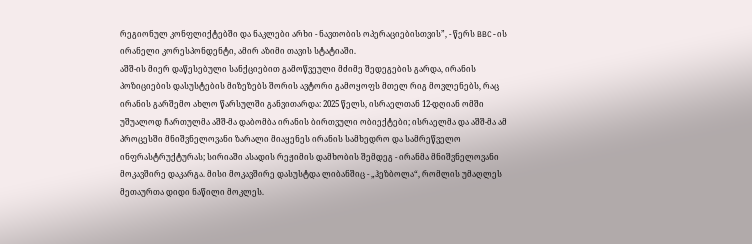რეგიონულ კონფლიქტებში და ნაკლები არხი - ნავთობის ოპერაციებისთვის”, - წერს BBC-ის ირანელი კორესპონდენტი, ამირ აზიმი თავის სტატიაში.
აშშ-ის მიერ დაწესებული სანქციებით გამოწვეული მძიმე შედეგების გარდა, ირანის პოზიციების დასუსტების მიზეზებს შორის ავტორი გამოყოფს მთელ რიგ მოვლენებს, რაც ირანის გარშემო ახლო წარსულში განვითარდა: 2025 წელს, ისრაელთან 12-დღიან ომში უშუალოდ ჩართულმა აშშ-მა დაბომბა ირანის ბირთვული ობიექტები; ისრაელმა და აშშ-მა ამ პროცესში მნიშვნელოვანი ზარალი მიაყენეს ირანის სამხედრო და სამრეწველო ინფრასტრუქტურას; სირიაში ასადის რეჟიმის დამხობის შემდეგ - ირანმა მნიშვნელოვანი მოკავშირე დაკარგა. მისი მოკავშირე დასუსტდა ლიბანშიც - „ჰეზბოლა“, რომლის უმაღლეს მეთაურთა დიდი ნაწილი მოკლეს.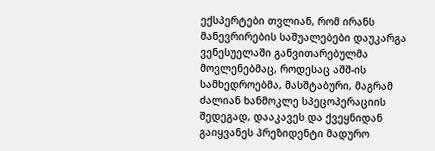ექსპერტები თვლიან, რომ ირანს მანევრირების საშუალებები დაუკარგა ვენესუელაში განვითარებულმა მოვლენებმაც, როდესაც აშშ-ის სამხედროებმა, მასშტაბური, მაგრამ ძალიან ხანმოკლე სპეცოპერაციის შედეგად, დააკავეს და ქვეყნიდან გაიყვანეს პრეზიდენტი მადურო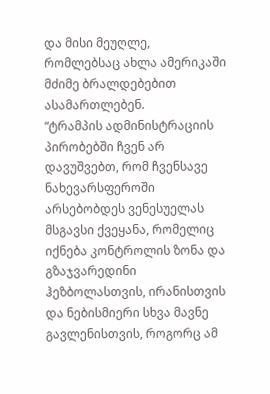და მისი მეუღლე, რომლებსაც ახლა ამერიკაში მძიმე ბრალდებებით ასამართლებენ.
“ტრამპის ადმინისტრაციის პირობებში ჩვენ არ დავუშვებთ, რომ ჩვენსავე ნახევარსფეროში არსებობდეს ვენესუელას მსგავსი ქვეყანა, რომელიც იქნება კონტროლის ზონა და გზაჯვარედინი ჰეზბოლასთვის, ირანისთვის და ნებისმიერი სხვა მავნე გავლენისთვის, როგორც ამ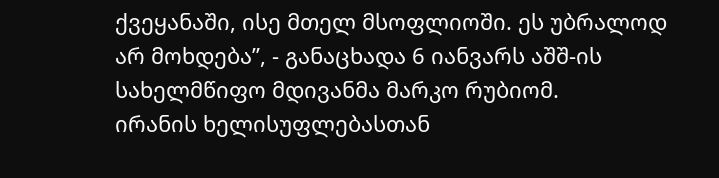ქვეყანაში, ისე მთელ მსოფლიოში. ეს უბრალოდ არ მოხდება”, - განაცხადა 6 იანვარს აშშ-ის სახელმწიფო მდივანმა მარკო რუბიომ.
ირანის ხელისუფლებასთან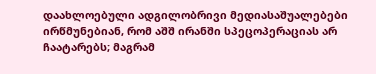დაახლოებული ადგილობრივი მედიასაშუალებები ირწმუნებიან, რომ აშშ ირანში სპეცოპერაციას არ ჩაატარებს; მაგრამ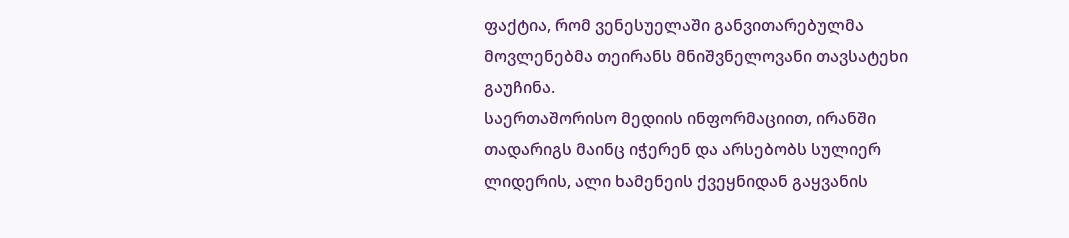ფაქტია, რომ ვენესუელაში განვითარებულმა მოვლენებმა თეირანს მნიშვნელოვანი თავსატეხი გაუჩინა.
საერთაშორისო მედიის ინფორმაციით, ირანში თადარიგს მაინც იჭერენ და არსებობს სულიერ ლიდერის, ალი ხამენეის ქვეყნიდან გაყვანის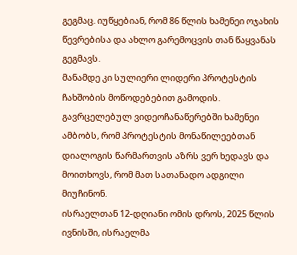გეგმაც. იუწყებიან, რომ 86 წლის ხამენეი ოჯახის წევრებისა და ახლო გარემოცვის თან წაყვანას გეგმავს.
მანამდე კი სულიერი ლიდერი პროტესტის ჩახშობის მოწოდებებით გამოდის. გავრცელებულ ვიდეოჩანაწერებში ხამენეი ამბობს, რომ პროტესტის მონაწილეებთან დიალოგის წარმართვის აზრს ვერ ხედავს და მოითხოვს, რომ მათ სათანადო ადგილი მიუჩინონ.
ისრაელთან 12-დღიანი ომის დროს, 2025 წლის ივნისში, ისრაელმა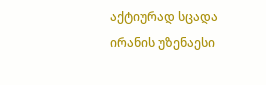აქტიურად სცადა ირანის უზენაესი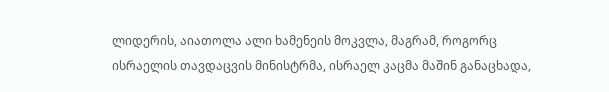ლიდერის, აიათოლა ალი ხამენეის მოკვლა, მაგრამ, როგორც ისრაელის თავდაცვის მინისტრმა, ისრაელ კაცმა მაშინ განაცხადა,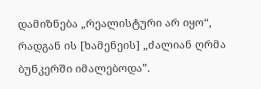დამიზნება „რეალისტური არ იყო“, რადგან ის [ხამენეის] „ძალიან ღრმა ბუნკერში იმალებოდა”.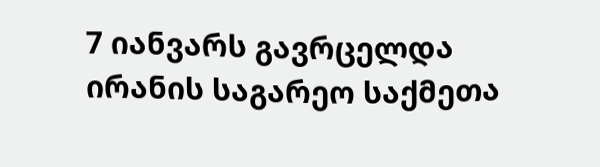7 იანვარს გავრცელდა ირანის საგარეო საქმეთა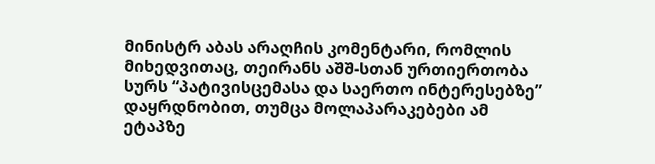მინისტრ აბას არაღჩის კომენტარი, რომლის მიხედვითაც, თეირანს აშშ-სთან ურთიერთობა სურს “პატივისცემასა და საერთო ინტერესებზე” დაყრდნობით, თუმცა მოლაპარაკებები ამ ეტაპზე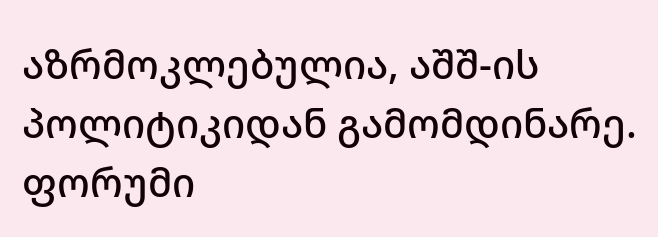აზრმოკლებულია, აშშ-ის პოლიტიკიდან გამომდინარე.
ფორუმი